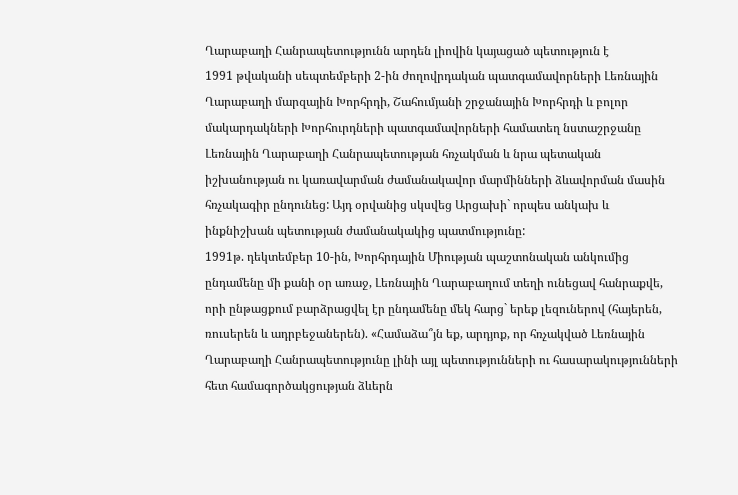Ղարաբաղի Հանրապետությունն արդեն լիովին կայացած պետություն է
1991 թվականի սեպտեմբերի 2-ին ժողովրդական պատգամավորների Լեռնային Ղարաբաղի մարզային Խորհրդի, Շահումյանի շրջանային Խորհրդի և բոլոր մակարդակների Խորհուրդների պատգամավորների համատեղ նստաշրջանը Լեռնային Ղարաբաղի Հանրապետության հռչակման և նրա պետական իշխանության ու կառավարման ժամանակավոր մարմինների ձևավորման մասին հռչակագիր ընդունեց: Այդ օրվանից սկսվեց Արցախի` որպես անկախ և ինքնիշխան պետության ժամանակակից պատմությունը:
1991թ. դեկտեմբեր 10-ին, Խորհրդային Միության պաշտոնական անկումից ընդամենը մի քանի օր առաջ, Լեռնային Ղարաբաղում տեղի ունեցավ հանրաքվե, որի ընթացքում բարձրացվել էր ընդամենը մեկ հարց` երեք լեզուներով (հայերեն, ռուսերեն և ադրբեջաներեն). «Համաձա՞յն եք, արդյոք, որ հռչակված Լեռնային Ղարաբաղի Հանրապետությունը լինի այլ պետությունների ու հասարակությունների հետ համագործակցության ձևերն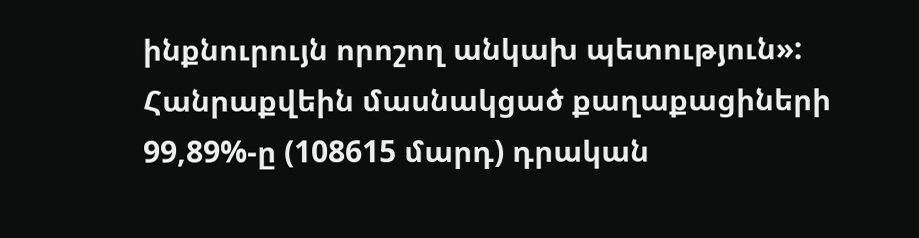ինքնուրույն որոշող անկախ պետություն»: Հանրաքվեին մասնակցած քաղաքացիների 99,89%-ը (108615 մարդ) դրական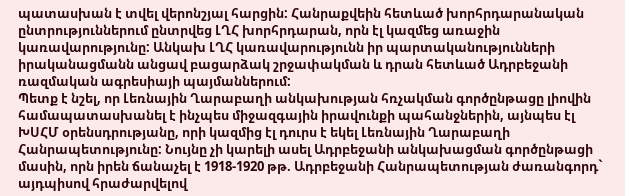պատասխան է տվել վերոնշյալ հարցին: Հանրաքվեին հետևած խորհրդարանական ընտրություններում ընտրվեց ԼՂՀ խորհրդարան, որն էլ կազմեց առաջին կառավարությունը: Անկախ ԼՂՀ կառավարությունն իր պարտականությունների իրականացմանն անցավ բացարձակ շրջափակման և դրան հետևած Ադրբեջանի ռազմական ագրեսիայի պայմաններում:
Պետք է նշել, որ Լեռնային Ղարաբաղի անկախության հռչակման գործընթացը լիովին համապատասխանել է ինչպես միջազգային իրավունքի պահանջներին, այնպես էլ ԽՍՀՄ օրենսդրությանը, որի կազմից էլ դուրս է եկել Լեռնային Ղարաբաղի Հանրապետությունը: Նույնը չի կարելի ասել Ադրբեջանի անկախացման գործընթացի մասին, որն իրեն ճանաչել է 1918-1920 թթ. Ադրբեջանի Հանրապետության ժառանգորդ` այդպիսով հրաժարվելով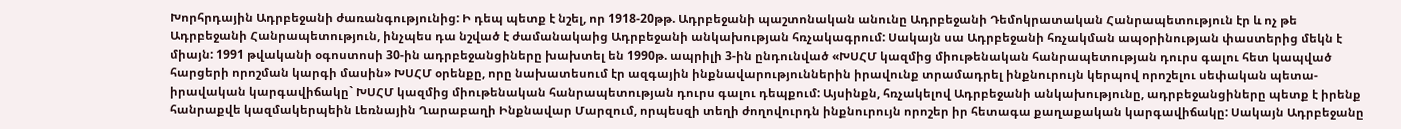Խորհրդային Ադրբեջանի ժառանգությունից: Ի դեպ պետք է նշել, որ 1918-20թթ. Ադրբեջանի պաշտոնական անունը Ադրբեջանի Դեմոկրատական Հանրապետություն էր և ոչ թե Ադրբեջանի Հանրապետություն, ինչպես դա նշված է ժամանակաից Ադրբեջանի անկախության հռչակագրում: Սակայն սա Ադրբեջանի հռչակման ապօրինության փաստերից մեկն է միայն: 1991 թվականի օգոստոսի 30-ին ադրբեջանցիները խախտել են 1990թ. ապրիլի 3-ին ընդունված «ԽՍՀՄ կազմից միութենական հանրապետության դուրս գալու հետ կապված հարցերի որոշման կարգի մասին» ԽՍՀՄ օրենքը, որը նախատեսում էր ազգային ինքնավարություններին իրավունք տրամադրել ինքնուրույն կերպով որոշելու սեփական պետա-իրավական կարգավիճակը` ԽՍՀՄ կազմից միութենական հանրապետության դուրս գալու դեպքում: Այսինքն, հռչակելով Ադրբեջանի անկախությունը, ադրբեջանցիները պետք է իրենք հանրաքվե կազմակերպեին Լեռնային Ղարաբաղի Ինքնավար Մարզում, որպեսզի տեղի ժողովուրդն ինքնուրույն որոշեր իր հետագա քաղաքական կարգավիճակը: Սակայն Ադրբեջանը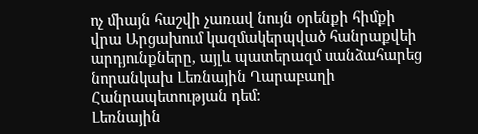ոչ միայն հաշվի չառավ նույն օրենքի հիմքի վրա Արցախում կազմակերպված հանրաքվեի արդյունքները, այլև պատերազմ սանձահարեց նորանկախ Լեռնային Ղարաբաղի Հանրապետության դեմ:
Լեռնային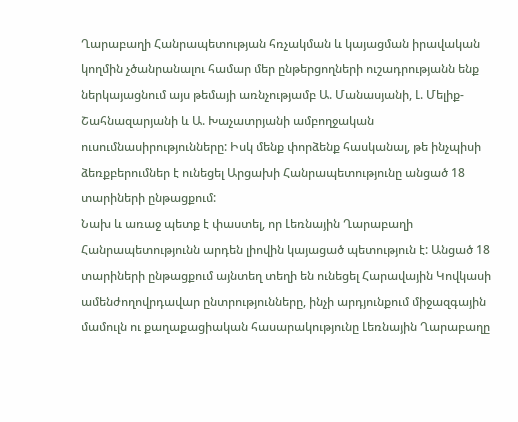Ղարաբաղի Հանրապետության հռչակման և կայացման իրավական կողմին չծանրանալու համար մեր ընթերցողների ուշադրությանն ենք ներկայացնում այս թեմայի առնչությամբ Ա. Մանասյանի, Լ. Մելիք-Շահնազարյանի և Ա. Խաչատրյանի ամբողջական ուսումնասիրությունները: Իսկ մենք փորձենք հասկանալ, թե ինչպիսի ձեռքբերումներ է ունեցել Արցախի Հանրապետությունը անցած 18 տարիների ընթացքում:
Նախ և առաջ պետք է փաստել, որ Լեռնային Ղարաբաղի Հանրապետությունն արդեն լիովին կայացած պետություն է: Անցած 18 տարիների ընթացքում այնտեղ տեղի են ունեցել Հարավային Կովկասի ամենժողովրդավար ընտրությունները, ինչի արդյունքում միջազգային մամուլն ու քաղաքացիական հասարակությունը Լեռնային Ղարաբաղը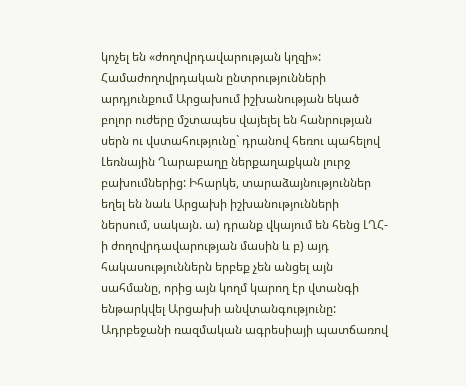կոչել են «ժողովրդավարության կղզի»: Համաժողովրդական ընտրությունների արդյունքում Արցախում իշխանության եկած բոլոր ուժերը մշտապես վայելել են հանրության սերն ու վստահությունը` դրանով հեռու պահելով Լեռնային Ղարաբաղը ներքաղաքկան լուրջ բախումներից: Իհարկե, տարաձայնություններ եղել են նաև Արցախի իշխանությունների ներսում, սակայն. ա) դրանք վկայում են հենց ԼՂՀ-ի ժողովրդավարության մասին և բ) այդ հակասություններն երբեք չեն անցել այն սահմանը, որից այն կողմ կարող էր վտանգի ենթարկվել Արցախի անվտանգությունը:
Ադրբեջանի ռազմական ագրեսիայի պատճառով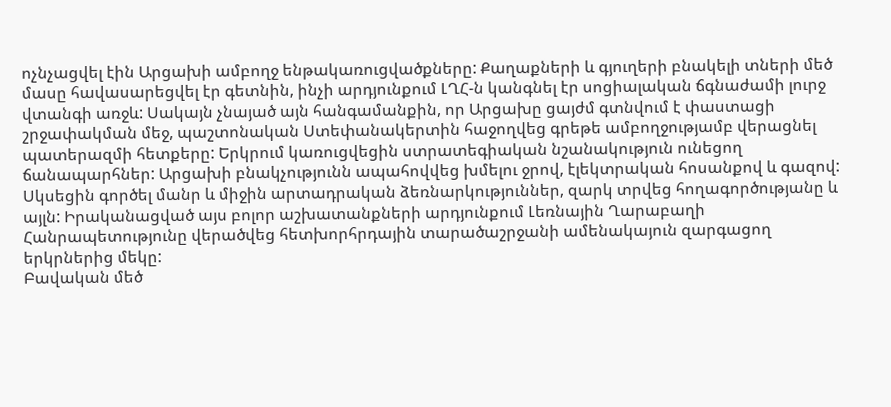ոչնչացվել էին Արցախի ամբողջ ենթակառուցվածքները: Քաղաքների և գյուղերի բնակելի տների մեծ մասը հավասարեցվել էր գետնին, ինչի արդյունքում ԼՂՀ-ն կանգնել էր սոցիալական ճգնաժամի լուրջ վտանգի առջև: Սակայն չնայած այն հանգամանքին, որ Արցախը ցայժմ գտնվում է փաստացի շրջափակման մեջ, պաշտոնական Ստեփանակերտին հաջողվեց գրեթե ամբողջությամբ վերացնել պատերազմի հետքերը: Երկրում կառուցվեցին ստրատեգիական նշանակություն ունեցող ճանապարհներ: Արցախի բնակչությունն ապահովվեց խմելու ջրով, էլեկտրական հոսանքով և գազով: Սկսեցին գործել մանր և միջին արտադրական ձեռնարկություններ, զարկ տրվեց հողագործությանը և այլն: Իրականացված այս բոլոր աշխատանքների արդյունքում Լեռնային Ղարաբաղի Հանրապետությունը վերածվեց հետխորհրդային տարածաշրջանի ամենակայուն զարգացող երկրներից մեկը:
Բավական մեծ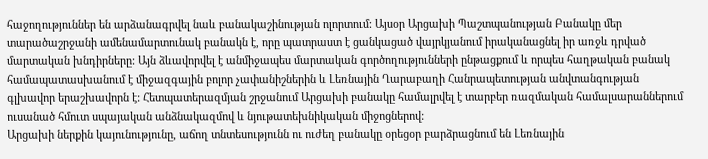հաջողություններ են արձանագրվել նաև բանակաշինության ոլորտում: Այսօր Արցախի Պաշտպանության Բանակը մեր տարածաշրջանի ամենամարտունակ բանակն է, որը պատրաստ է ցանկացած վայրկյանում իրականացնել իր առջև դրված մարտական խնդիրները: Այն ձևավորվել է անմիջապես մարտական գործողությունների ընթացքում և որպես հաղթական բանակ համապատասխանում է միջազգային բոլոր չափանիշներին և Լեռնային Ղարաբաղի Հանրապետության անվտանգության գլխավոր երաշխավորն է: Հետպատերազմյան շրջանում Արցախի բանակը համալրվել է տարբեր ռազմական համալսարաններում ուսանած հմուտ սպայական անձնակազմով և նյութատեխնիկական միջոցներով:
Արցախի ներքին կայունությունը, աճող տնտեսությունն ու ուժեղ բանակը օրեցօր բարձրացնում են Լեռնային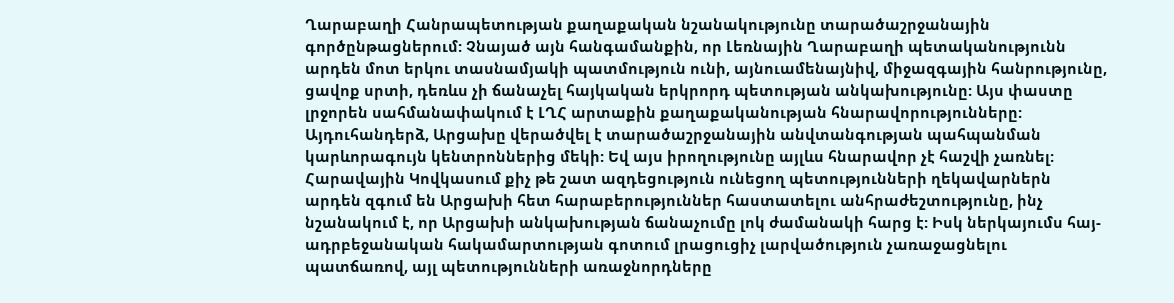Ղարաբաղի Հանրապետության քաղաքական նշանակությունը տարածաշրջանային գործընթացներում: Չնայած այն հանգամանքին, որ Լեռնային Ղարաբաղի պետականությունն արդեն մոտ երկու տասնամյակի պատմություն ունի, այնուամենայնիվ, միջազգային հանրությունը, ցավոք սրտի, դեռևս չի ճանաչել հայկական երկրորդ պետության անկախությունը: Այս փաստը լրջորեն սահմանափակում է ԼՂՀ արտաքին քաղաքականության հնարավորությունները: Այդուհանդերձ, Արցախը վերածվել է տարածաշրջանային անվտանգության պահպանման կարևորագույն կենտրոններից մեկի: Եվ այս իրողությունը այլևս հնարավոր չէ հաշվի չառնել: Հարավային Կովկասում քիչ թե շատ ազդեցություն ունեցող պետությունների ղեկավարներն արդեն զգում են Արցախի հետ հարաբերություններ հաստատելու անհրաժեշտությունը, ինչ նշանակում է, որ Արցախի անկախության ճանաչումը լոկ ժամանակի հարց է: Իսկ ներկայումս հայ-ադրբեջանական հակամարտության գոտում լրացուցիչ լարվածություն չառաջացնելու պատճառով, այլ պետությունների առաջնորդները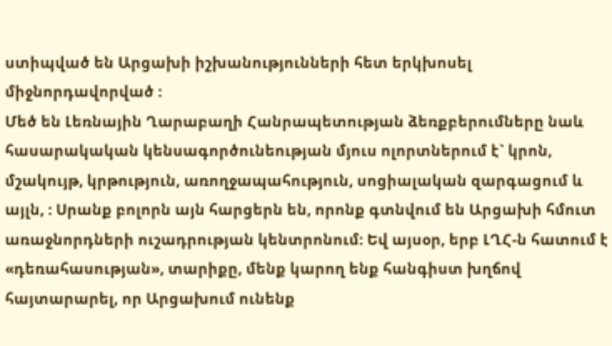ստիպված են Արցախի իշխանությունների հետ երկխոսել միջնորդավորված :
Մեծ են Լեռնային Ղարաբաղի Հանրապետության ձեռքբերումները նաև հասարակական կենսագործունեության մյուս ոլորտներում է` կրոն, մշակույթ, կրթություն, առողջապահություն, սոցիալական զարգացում և այլն, : Սրանք բոլորն այն հարցերն են, որոնք գտնվում են Արցախի հմուտ առաջնորդների ուշադրության կենտրոնում: Եվ այսօր, երբ ԼՂՀ-ն հատում է «դեռահասության», տարիքը, մենք կարող ենք հանգիստ խղճով հայտարարել, որ Արցախում ունենք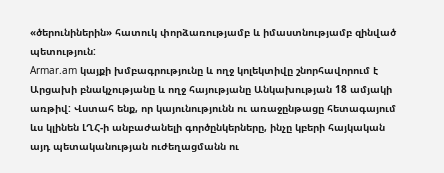«ծերունիներին» հատուկ փորձառությամբ և իմաստնությամբ զինված պետություն:
Armar.am կայքի խմբագրությունը և ողջ կոլեկտիվը շնորհավորում է Արցախի բնակչությանը և ողջ հայությանը Անկախության 18 ամյակի առթիվ: Վստահ ենք, որ կայունությունն ու առաջընթացը հետագայում ևս կլինեն ԼՂՀ-ի անբաժանելի գործընկերները, ինչը կբերի հայկական այդ պետականության ուժեղացմանն ու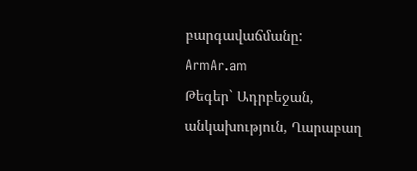բարգավաճմանը:
ArmAr.am
Թեգեր` Ադրբեջան, անկախություն, Ղարաբաղ